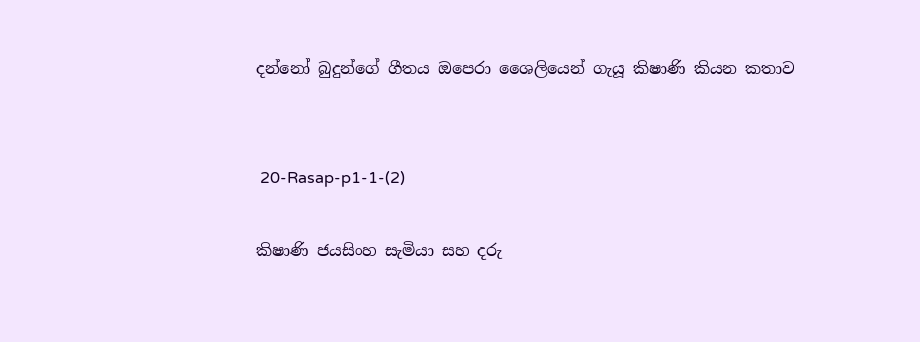දන්නෝ බුදුන්ගේ ගීතය ඔපෙරා ශෛලියෙන් ගැයූ කිෂාණි කියන කතාව


 20-Rasap-p1-1-(2)

කිෂාණි ජයසිංහ සැමියා සහ දරු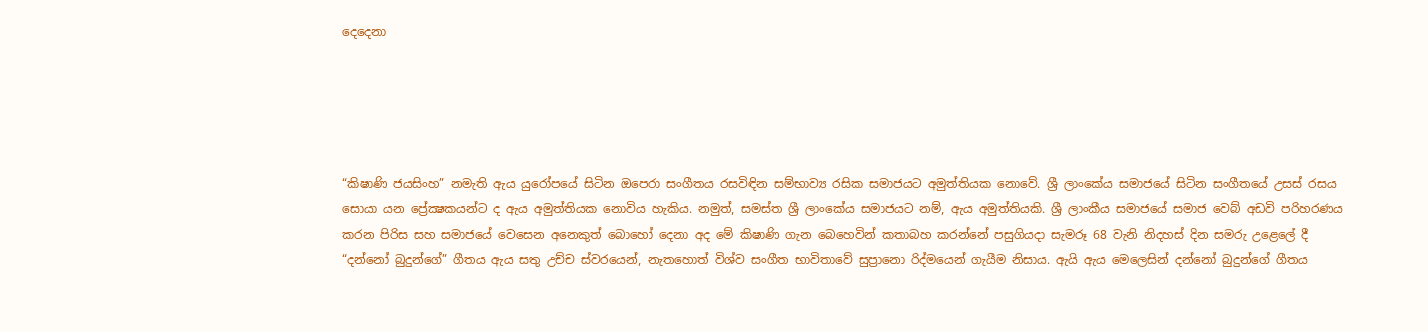දෙදෙනා





“කිෂාණි ජයසිංහ” නමැති ඇය යුරෝපයේ සිටින ඔපෙරා සංගීතය රසවිඳින සම්භාව්‍ය රසික සමාජයට අමුත්තියක නොවේ. ශ්‍රී ලාංකේය සමාජයේ සිටින සංගීතයේ උසස් රසය සොයා යන ප්‍රේක්‍ෂකයන්ට ද ඇය අමුත්තියක නොවිය හැකිය. නමුත්, සමස්ත ශ්‍රී ලාංකේය සමාජයට නම්, ඇය අමුත්තියකි. ශ්‍රී ලාංකීය සමාජයේ සමාජ වෙබ් අඩවි පරිහරණය කරන පිරිස සහ සමාජයේ වෙසෙන අනෙකුත් බොහෝ දෙනා අද මේ කිෂාණි ගැන බෙහෙවින් කතාබහ කරන්නේ පසුගියදා සැමරූ 68 වැනි නිදහස් දින සමරු උළෙලේ දී “දන්නෝ බුදුන්ගේ” ගීතය ඇය සතු උච්ච ස්වරයෙන්, නැතහොත් විශ්ව සංගීත භාවිතාවේ සුප්‍රානො රිද්මයෙන් ගැයීම නිසාය. ඇයි ඇය මෙලෙසින් දන්නෝ බුදුන්ගේ ගීතය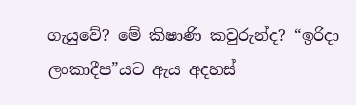ගැයුවේ? මේ කිෂාණි කවුරුන්ද? “ඉරිදා ලංකාදීප”යට ඇය අදහස්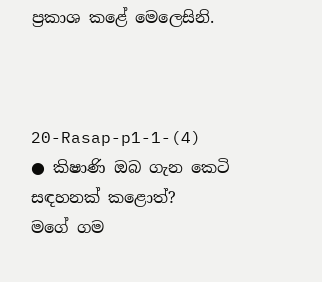ප්‍රකාශ කළේ මෙලෙසිනි.



20-Rasap-p1-1-(4)
● කිෂාණි ඔබ ගැන කෙටි සඳහනක් කළොත්?
මගේ ගම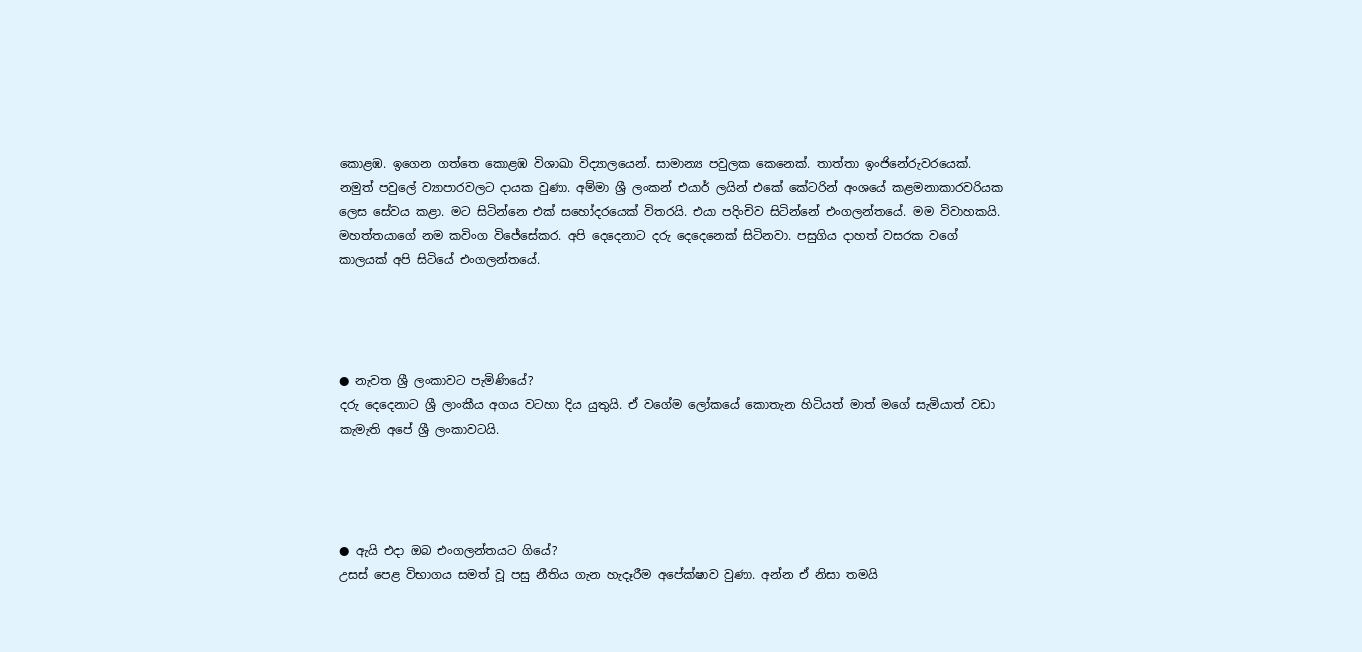කොළඹ. ඉගෙන ගත්තෙ කොළඹ විශාඛා විද්‍යාලයෙන්. සාමාන්‍ය පවුලක කෙනෙක්. තාත්තා ඉංජිනේරුවරයෙක්. නමුත් පවුලේ ව්‍යාපාරවලට දායක වුණා. අම්මා ශ්‍රී ලංකන් එයාර් ලයින් එකේ කේටරින් අංශයේ කළමනාකාරවරියක ලෙස සේවය කළා. මට සිටින්නෙ එක් සහෝදරයෙක් විතරයි. එයා පදිංචිව සිටින්නේ එංගලන්තයේ. මම විවාහකයි. මහත්තයාගේ නම කවිංග විජේසේකර. අපි දෙදෙනාට දරු දෙදෙනෙක් සිටිනවා. පසුගිය දාහත් වසරක වගේ කාලයක් අපි සිටියේ එංගලන්තයේ.




● නැවත ශ්‍රී ලංකාවට පැමිණියේ?
දරු දෙදෙනාට ශ්‍රී ලාංකීය අගය වටහා දිය යුතුයි. ඒ වගේම ලෝකයේ කොතැන හිටියත් මාත් මගේ සැමියාත් වඩා කැමැති අපේ ශ්‍රී ලංකාවටයි.




● ඇයි එදා ඔබ එංගලන්තයට ගියේ?
උසස් පෙළ විභාගය සමත් වූ පසු නීතිය ගැන හැදෑරීම අපේක්ෂාව වුණා. අන්න ඒ නිසා තමයි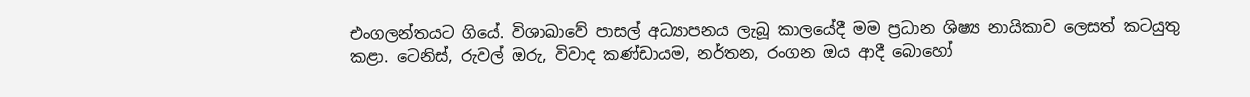එංගලන්තයට ගියේ. විශාඛාවේ පාසල් අධ්‍යාපනය ලැබූ කාලයේදී මම ප්‍රධාන ශිෂ්‍ය නායිකාව ලෙසත් කටයුතු කළා. ටෙනිස්, රුවල් ඔරු, විවාද කණ්ඩායම, නර්තන, රංගන ඔය ආදී බොහෝ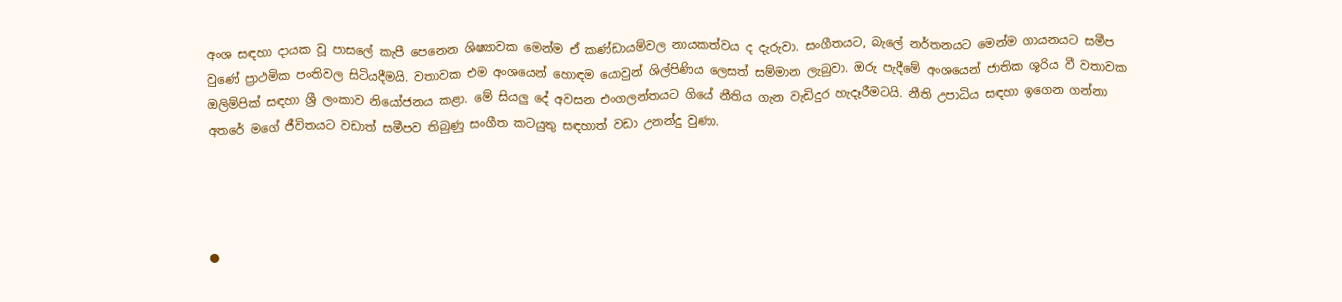අංශ සඳහා දායක වූ පාසලේ කැපී පෙනෙන ශිෂ්‍යාවක මෙන්ම ඒ කණ්ඩායම්වල නායකත්වය ද දැරුවා. සංගීතයට, බැලේ නර්තනයට මෙන්ම ගායනයට සමීප වුණේ ප්‍රාථමික පංතිවල සිටියදීමයි. වතාවක එම අංශයෙන් හොඳම යොවුන් ශිල්පිණිය ලෙසත් සම්මාන ලැබුවා. ඔරු පැදීමේ අංශයෙන් ජාතික ශූරිය වී වතාවක ඔලිම්පික් සඳහා ශ්‍රී ලංකාව නියෝජනය කළා. මේ සියලු දේ අවසන එංගලන්තයට ගියේ නීතිය ගැන වැඩිදුර හැදෑරීමටයි. නීති උපාධිය සඳහා ඉගෙන ගන්නා අතරේ මගේ ජීවිතයට වඩාත් සමීපව තිබුණු සංගීත කටයුතු සඳහාත් වඩා උනන්දු වුණා.




●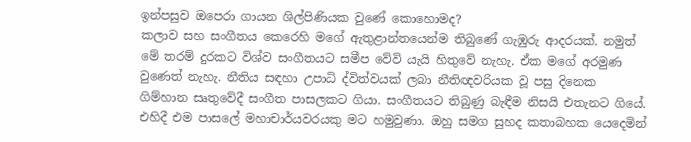ඉන්පසුව ඔපෙරා ගායන ශිල්පිණියක වුණේ කොහොමද?
කලාව සහ සංගීතය කෙරෙහි මගේ ඇතුළාන්තයෙන්ම තිබුණේ ගැඹුරු ආදරයක්. නමුත් මේ තරම් දුරකට විශ්ව සංගීතයට සමීප වේවි යැයි හිතුවේ නැහැ. ඒක මගේ අරමුණ වුණෙත් නැහැ. නීතිය සඳහා උපාධි ද්විත්වයක් ලබා නීතිඥවරියක වූ පසු දිනෙක ගිම්හාන සෘතුවේදී සංගීත පාසලකට ගියා. සංගීතයට තිබුණු බැඳීම නිසයි එතැනට ගියේ. එහිදී එම පාසලේ මහාචාර්යවරයකු මට හමුවුණා. ඔහු සමග සුහද කතාබහක යෙදෙමින්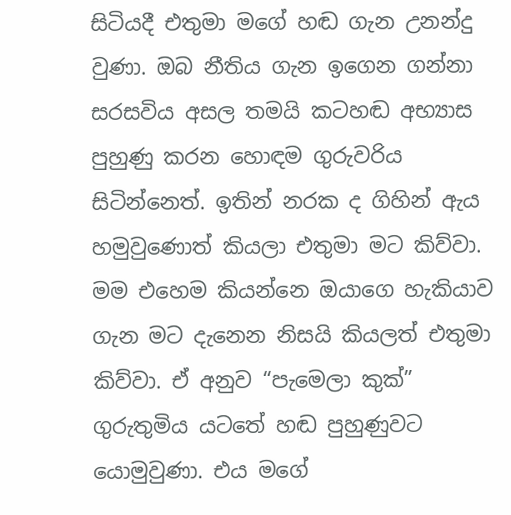සිටියදී එතුමා මගේ හඬ ගැන උනන්දු වුණා. ඔබ නීතිය ගැන ඉගෙන ගන්නා සරසවිය අසල තමයි කටහඬ අභ්‍යාස පුහුණු කරන හොඳම ගුරුවරිය සිටින්නෙත්. ඉතින් නරක ද ගිහින් ඇය හමුවුණොත් කියලා එතුමා මට කිව්වා. මම එහෙම කියන්නෙ ඔයාගෙ හැකියාව ගැන මට දැනෙන නිසයි කියලත් එතුමා කිව්වා. ඒ අනුව “පැමෙලා කුක්” ගුරුතුමිය යටතේ හඬ පුහුණුවට යොමුවුණා. එය මගේ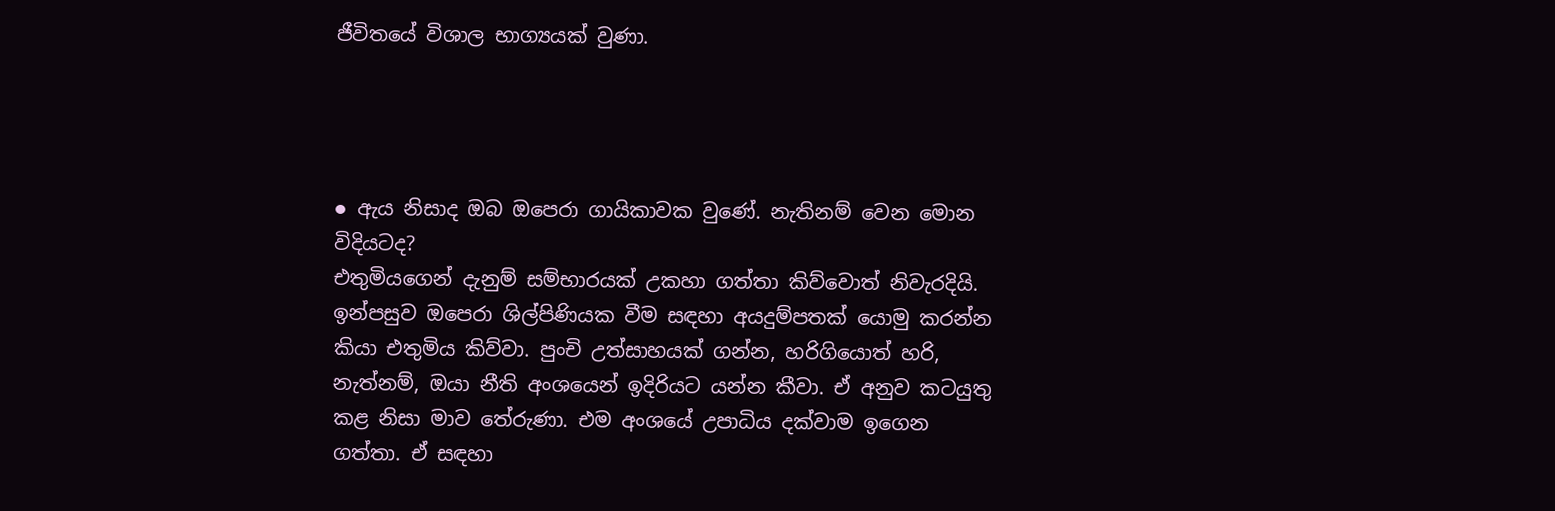ජීවිතයේ විශාල භාග්‍යයක් වුණා.




● ඇය නිසාද ඔබ ඔපෙරා ගායිකාවක වුණේ. නැතිනම් වෙන මොන විදියටද?
එතුමියගෙන් දැනුම් සම්භාරයක් උකහා ගත්තා කිව්වොත් නිවැරදියි. ඉන්පසුව ඔපෙරා ශිල්පිණියක වීම සඳහා අයදුම්පතක් යොමු කරන්න කියා එතුමිය කිව්වා. පුංචි උත්සාහයක් ගන්න, හරිගියොත් හරි, නැත්නම්, ඔයා නීති අංශයෙන් ඉදිරියට යන්න කීවා. ඒ අනුව කටයුතු කළ නිසා මාව තේරුණා. එම අංශයේ උපාධිය දක්වාම ඉගෙන ගත්තා. ඒ සඳහා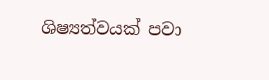ශිෂ්‍යත්වයක් පවා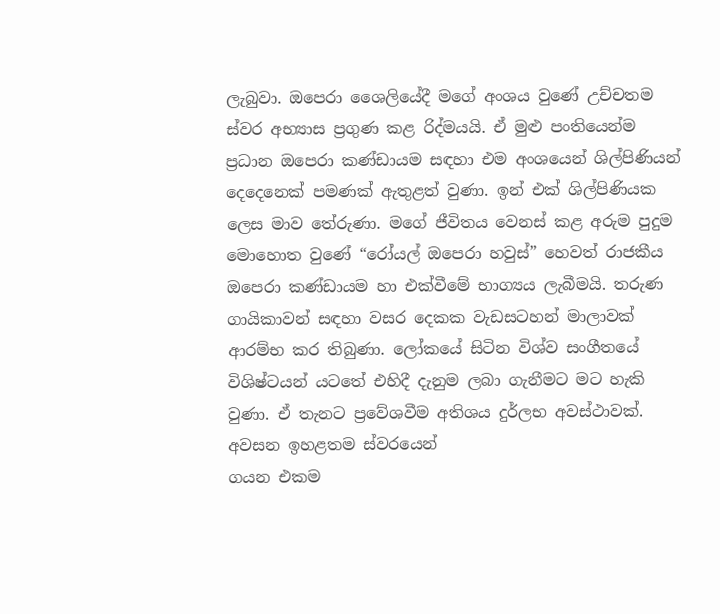ලැබුවා. ඔපෙරා ශෛලියේදී මගේ අංශය වුණේ උච්චතම ස්වර අභ්‍යාස ප්‍රගුණ කළ රිද්මයයි. ඒ මුළු පංතියෙන්ම ප්‍රධාන ඔපෙරා කණ්ඩායම සඳහා එම අංශයෙන් ශිල්පිණියන් දෙදෙනෙක් පමණක් ඇතුළත් වුණා. ඉන් එක් ශිල්පිණියක ලෙස මාව තේරුණා. මගේ ජීවිතය වෙනස් කළ අරුම පුදුම මොහොත වුණේ “රෝයල් ඔපෙරා හවුස්” හෙවත් රාජකීය ඔපෙරා කණ්ඩායම හා එක්වීමේ භාග්‍යය ලැබීමයි. තරුණ ගායිකාවන් සඳහා වසර දෙකක වැඩසටහන් මාලාවක් ආරම්භ කර තිබුණා. ලෝකයේ සිටින විශ්ව සංගීතයේ විශිෂ්ටයන් යටතේ එහිදී දැනුම ලබා ගැනීමට මට හැකි වුණා. ඒ තැනට ප්‍රවේශවීම අතිශය දුර්ලභ අවස්ථාවක්. අවසන ඉහළතම ස්වරයෙන්
ගයන එකම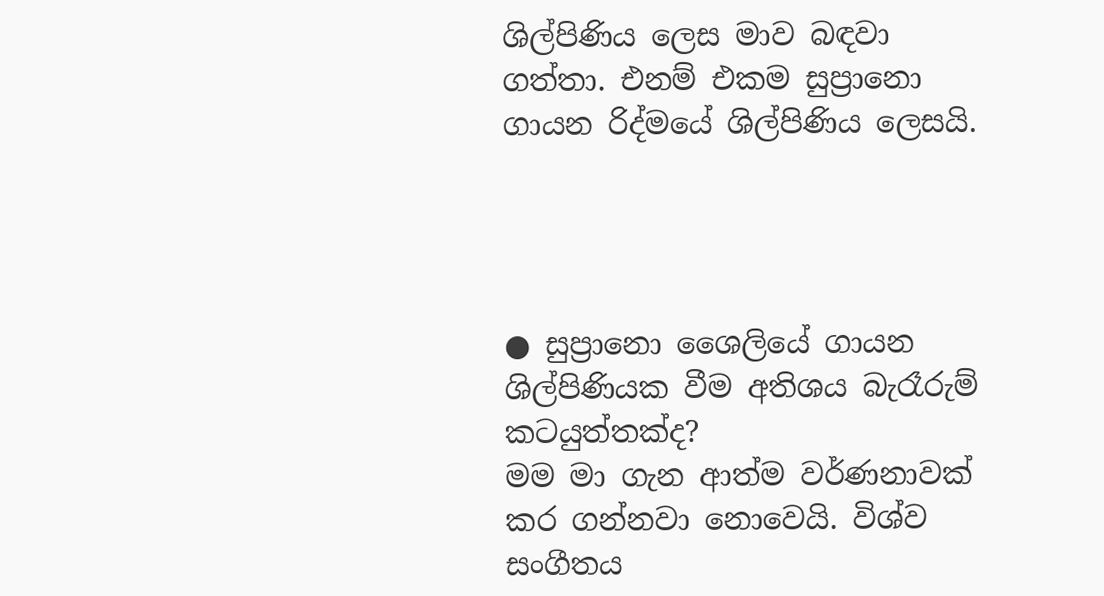ශිල්පිණිය ලෙස මාව බඳවා ගත්තා. එනම් එකම සුප්‍රානො ගායන රිද්මයේ ශිල්පිණිය ලෙසයි.




● සුප්‍රානො ශෛලියේ ගායන ශිල්පිණියක වීම අතිශය බැරෑරුම් කටයුත්තක්ද?
මම මා ගැන ආත්ම වර්ණනාවක් කර ගන්නවා නොවෙයි. විශ්ව සංගීතය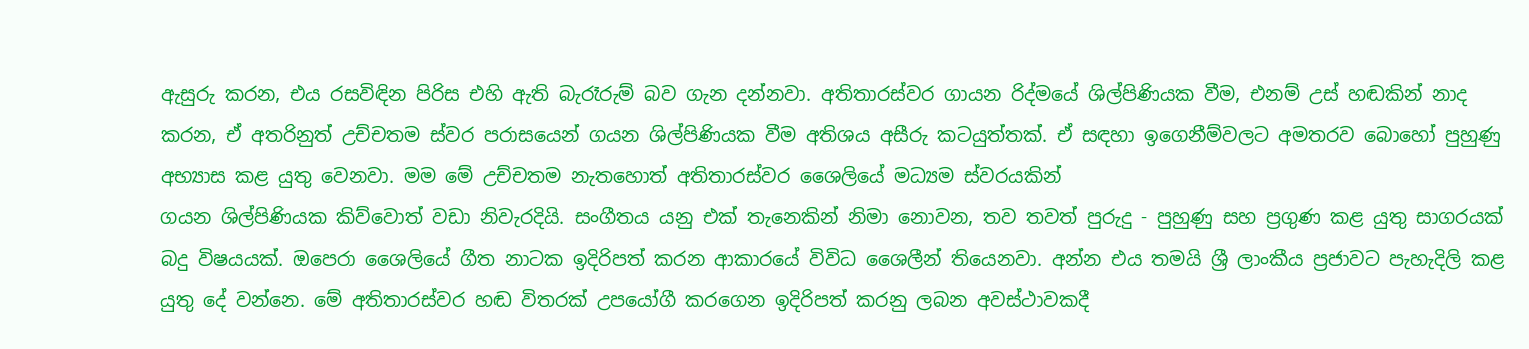ඇසුරු කරන, එය රසවිඳින පිරිස එහි ඇති බැරෑරුම් බව ගැන දන්නවා. අතිතාරස්වර ගායන රිද්මයේ ශිල්පිණියක වීම, එනම් උස් හඬකින් නාද කරන, ඒ අතරිනුත් උච්චතම ස්වර පරාසයෙන් ගයන ශිල්පිණියක වීම අතිශය අසීරු කටයුත්තක්. ඒ සඳහා ඉගෙනීම්වලට අමතරව බොහෝ පුහුණු අභ්‍යාස කළ යුතු වෙනවා. මම මේ උච්චතම නැතහොත් අතිතාරස්වර ශෛලියේ මධ්‍යම ස්වරයකින්
ගයන ශිල්පිණියක කිව්වොත් වඩා නිවැරදියි. සංගීතය යනු එක් තැනෙකින් නිමා නොවන, තව තවත් පුරුදු - පුහුණු සහ ප්‍රගුණ කළ යුතු සාගරයක් බදු විෂයයක්. ඔපෙරා ශෛලියේ ගීත නාටක ඉදිරිපත් කරන ආකාරයේ විවිධ ශෛලීන් තියෙනවා. අන්න එය තමයි ශ්‍රී ලාංකීය ප්‍රජාවට පැහැදිලි කළ යුතු දේ වන්නෙ. මේ අතිතාරස්වර හඬ විතරක් උපයෝගී කරගෙන ඉදිරිපත් කරනු ලබන අවස්ථාවකදී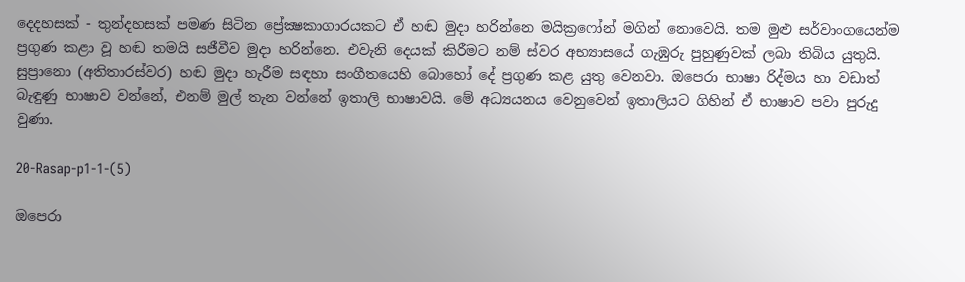දෙදහසක් - තුන්දහසක් පමණ සිටින ප්‍රේක්‍ෂකාගාරයකට ඒ හඬ මුදා හරින්නෙ මයික්‍රෆෝන් මගින් නොවෙයි. තම මුළු සර්වාංගයෙන්ම ප්‍රගුණ කළා වූ හඬ තමයි සජීවීව මුදා හරින්නෙ. එවැනි දෙයක් කිරීමට නම් ස්වර අභ්‍යාසයේ ගැඹුරු පුහුණුවක් ලබා තිබිය යුතුයි. සුප්‍රානො (අතිතාරස්වර) හඬ මුදා හැරීම සඳහා සංගීතයෙහි බොහෝ දේ ප්‍රගුණ කළ යුතු වෙනවා. ඔපෙරා භාෂා රිද්මය හා වඩාත් බැඳුණු භාෂාව වන්නේ, එනම් මුල් තැන වන්නේ ඉතාලි භාෂාවයි. මේ අධ්‍යයනය වෙනුවෙන් ඉතාලියට ගිහින් ඒ භාෂාව පවා පුරුදු වුණා.

20-Rasap-p1-1-(5)

ඔපෙරා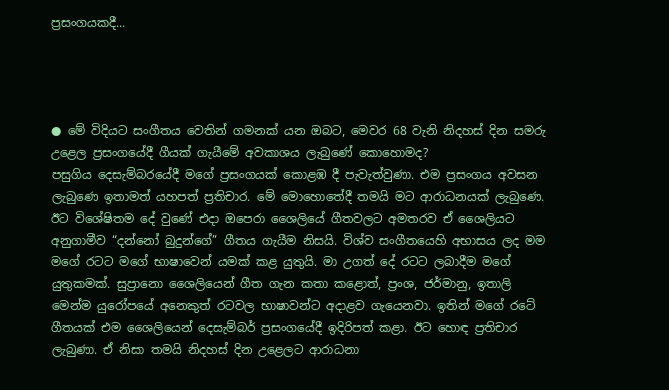ප්‍රසංගයකදී...




● මේ විදියට සංගීතය වෙතින් ගමනක් යන ඔබට, මෙවර 68 වැනි නිදහස් දින සමරු උළෙල ප්‍රසංගයේදී ගීයක් ගැයීමේ අවකාශය ලැබුණේ කොහොමද?
පසුගිය දෙසැම්බරයේදී මගේ ප්‍රසංගයක් කොළඹ දී පැවැත්වුණා. එම ප්‍රසංගය අවසන ලැබුණෙ ඉතාමත් යහපත් ප්‍රතිචාර. මේ මොහොතේදී තමයි මට ආරාධනයක් ලැබුණෙ. ඊට විශේෂිතම දේ වුණේ එදා ඔපෙරා ශෛලියේ ගීතවලට අමතරව ඒ ශෛලියට අනුගාමීව “දන්නෝ බුදුන්ගේ” ගීතය ගැයීම නිසයි. විශ්ව සංගීතයෙහි අභාසය ලද මම මගේ රටට මගේ භාෂාවෙන් යමක් කළ යුතුයි. මා උගත් දේ රටට ලබාදීම මගේ යුතුකමක්. සුප්‍රානො ශෛලියෙන් ගීත ගැන කතා කළොත්, ප්‍රංශ, ජර්මානු, ඉතාලි මෙන්ම යුරෝපයේ අනෙකුත් රටවල භාෂාවන්ට අදාළව ගැයෙනවා. ඉතින් මගේ රටේ ගීතයක් එම ශෛලියෙන් දෙසැම්බර් ප්‍රසංගයේදී ඉදිරිපත් කළා. ඊට හොඳ ප්‍රතිචාර ලැබුණා. ඒ නිසා තමයි නිදහස් දින උළෙලට ආරාධනා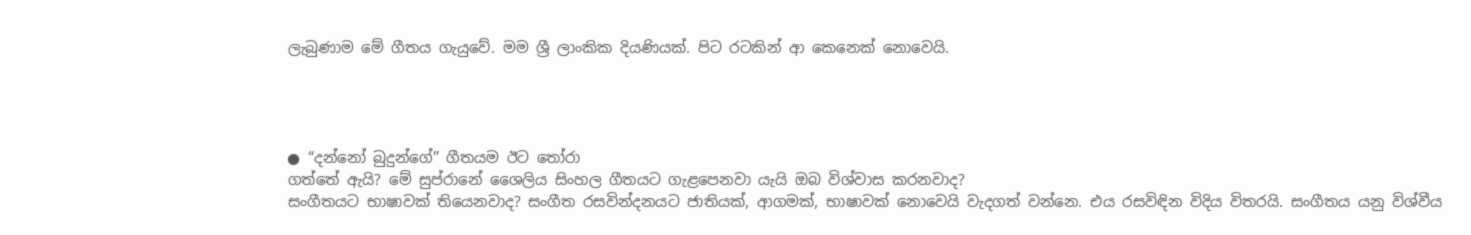ලැබුණාම මේ ගීතය ගැයුවේ. මම ශ්‍රී ලාංකික දියණියක්. පිට රටකින් ආ කෙනෙක් නොවෙයි.




● “දන්නෝ බුදුන්ගේ” ගීතයම ඊට තෝරා
ගත්තේ ඇයි? මේ සුප්රානේ ශෛලිය සිංහල ගීතයට ගැළපෙනවා යැයි ඔබ විශ්වාස කරනවාද?
සංගීතයට භාෂාවක් තියෙනවාද? සංගීත රසවින්දනයට ජාතියක්, ආගමක්, භාෂාවක් නොවෙයි වැදගත් වන්නෙ. එය රසවිඳින විදිය විතරයි. සංගීතය යනු විශ්වීය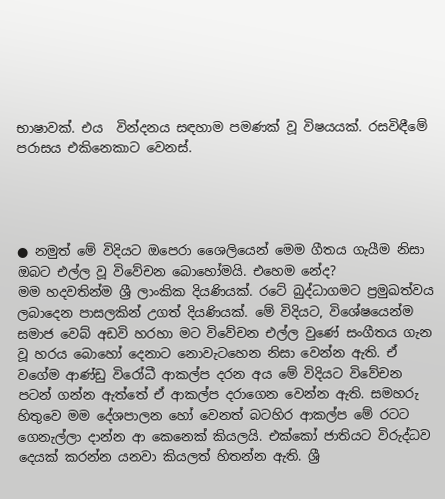භාෂාවක්. එය  වින්දනය සඳහාම පමණක් වූ විෂයයක්. රසවිඳීමේ පරාසය එකිනෙකාට වෙනස්.




● නමුත් මේ විදියට ඔපෙරා ශෛලියෙන් මෙම ගීතය ගැයීම නිසා ඔබට එල්ල වූ විවේචන බොහෝමයි. එහෙම නේද?
මම හදවතින්ම ශ්‍රී ලාංකික දියණියක්. රටේ බුද්ධාගමට ප්‍රමුඛත්වය ලබාදෙන පාසලකින් උගත් දියණියක්. මේ විදියට, විශේෂයෙන්ම සමාජ වෙබ් අඩවි හරහා මට විවේචන එල්ල වුණේ සංගීතය ගැන වූ හරය බොහෝ දෙනාට නොවැටහෙන නිසා වෙන්න ඇති. ඒ වගේම ආණ්ඩු විරෝධී ආකල්ප දරන අය මේ විදියට විවේචන පටන් ගන්න ඇත්තේ ඒ ආකල්ප දරාගෙන වෙන්න ඇති. සමහරු හිතුවෙ මම දේශපාලන හෝ වෙනත් බටහිර ආකල්ප මේ රටට ගෙනැල්ලා දාන්න ආ කෙනෙක් කියලයි. එක්කෝ ජාතියට විරුද්ධව දෙයක් කරන්න යනවා කියලත් හිතන්න ඇති. ශ්‍රී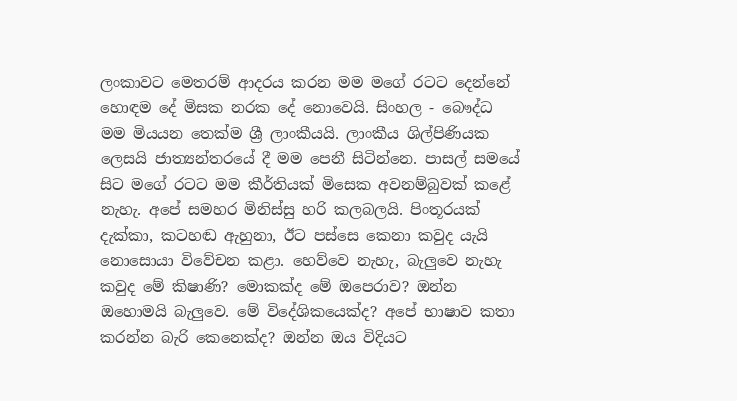ලංකාවට මෙතරම් ආදරය කරන මම මගේ රටට දෙන්නේ හොඳම දේ මිසක නරක දේ නොවෙයි. සිංහල - බෞද්ධ මම මියයන තෙක්ම ශ්‍රී ලාංකීයයි. ලාංකීය ශිල්පිණියක ලෙසයි ජාත්‍යන්තරයේ දී මම පෙනී සිටින්නෙ. පාසල් සමයේ සිට මගේ රටට මම කීර්තියක් මිසෙක අවනම්බුවක් කළේ නැහැ. අපේ සමහර මිනිස්සු හරි කලබලයි. පිංතූරයක් දැක්කා, කටහඬ ඇහුනා, ඊට පස්සෙ කෙනා කවුද යැයි නොසොයා විවේචන කළා. හෙව්වෙ නැහැ, බැලුවෙ නැහැ කවුද මේ කිෂාණි? මොකක්ද මේ ඔපෙරාව? ඔන්න ඔහොමයි බැලුවෙ. මේ විදේශිකයෙක්ද? අපේ භාෂාව කතා කරන්න බැරි කෙනෙක්ද? ඔන්න ඔය විදියට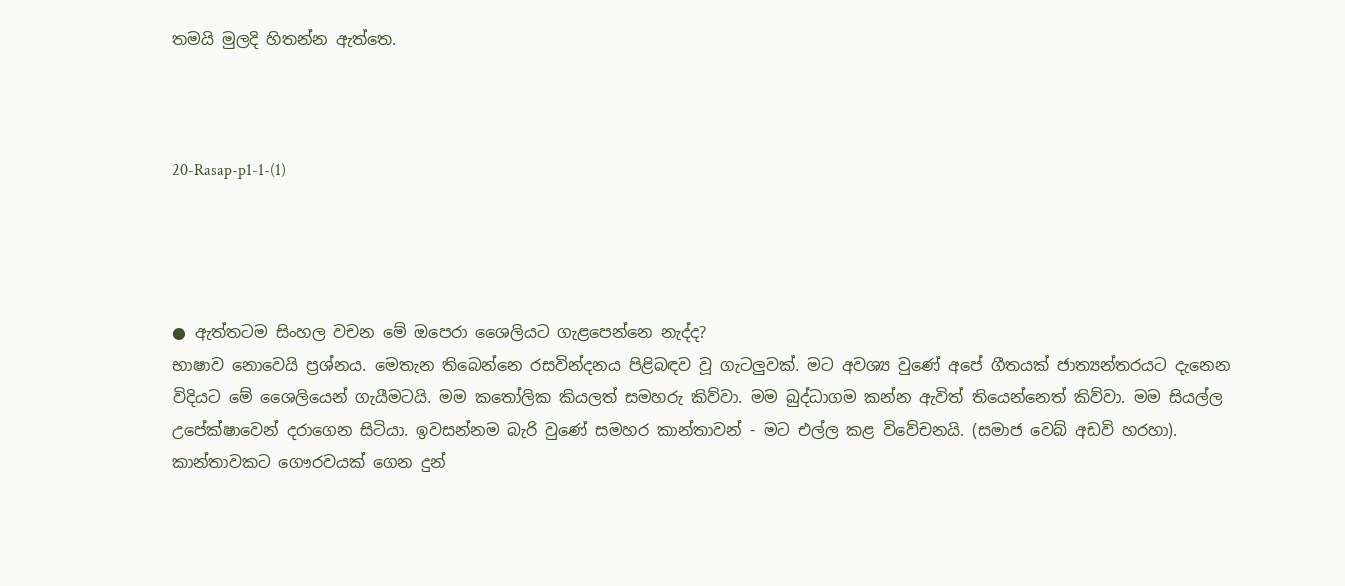තමයි මුලදි හිතන්න ඇත්තෙ.



20-Rasap-p1-1-(1)




● ඇත්තටම සිංහල වචන මේ ඔපෙරා ශෛලියට ගැළපෙන්නෙ නැද්ද?
භාෂාව නොවෙයි ප්‍රශ්නය. මෙතැන තිබෙන්නෙ රසවින්දනය පිළිබඳව වූ ගැටලුවක්. මට අවශ්‍ය වුණේ අපේ ගීතයක් ජාත්‍යන්තරයට දැනෙන විදියට මේ ශෛලියෙන් ගැයීමටයි. මම කතෝලික කියලත් සමහරු කිව්වා. මම බුද්ධාගම කන්න ඇවිත් තියෙන්නෙත් කිව්වා. මම සියල්ල උපේක්ෂාවෙන් දරාගෙන සිටියා. ඉවසන්නම බැරි වුණේ සමහර කාන්තාවන් - මට එල්ල කළ විවේචනයි. (සමාජ වෙබ් අඩවි හරහා). කාන්තාවකට ගෞරවයක් ගෙන දුන්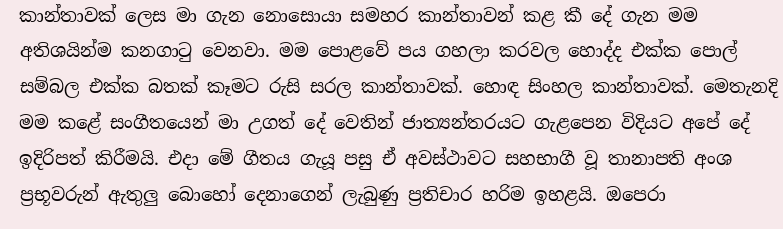කාන්තාවක් ලෙස මා ගැන නොසොයා සමහර කාන්තාවන් කළ කී දේ ගැන මම අතිශයින්ම කනගාටු වෙනවා. මම පොළවේ පය ගහලා කරවල හොද්ද එක්ක පොල් සම්බල එක්ක බතක් කෑමට රුසි සරල කාන්තාවක්. හොඳ සිංහල කාන්තාවක්. මෙතැනදි මම කළේ සංගීතයෙන් මා උගත් දේ වෙතින් ජාත්‍යන්තරයට ගැළපෙන විදියට අපේ දේ ඉදිරිපත් කිරීමයි. එදා මේ ගීතය ගැයූ පසු ඒ අවස්ථාවට සහභාගී වූ තානාපති අංශ ප්‍රභූවරුන් ඇතුලු බොහෝ දෙනාගෙන් ලැබුණු ප්‍රතිචාර හරිම ඉහළයි. ඔපෙරා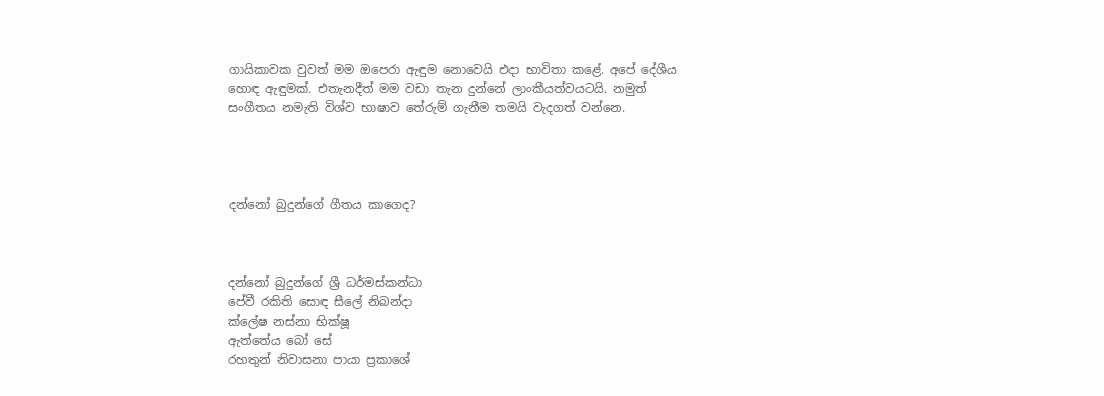ගායිකාවක වුවත් මම ඔපෙරා ඇඳුම නොවෙයි එදා භාවිතා කළේ. අපේ දේශීය හොඳ ඇඳුමක්. එතැනදීත් මම වඩා තැන දුන්නේ ලාංකීයත්වයටයි. නමුත් සංගීතය නමැති විශ්ව භාෂාව තේරුම් ගැනීම තමයි වැදගත් වන්නෙ.




දන්නෝ බුදුන්ගේ ගීතය කාගෙද?



දන්නෝ බුදුන්ගේ ශ්‍රී ධර්මස්කන්ධා
පේවී රකිති සොඳ සීලේ නිබන්දා
ක්ලේෂ නස්නා භික්ෂූ
ඇත්තේය බෝ සේ
රහතුන් නිවාසනා පායා ප්‍රකාශේ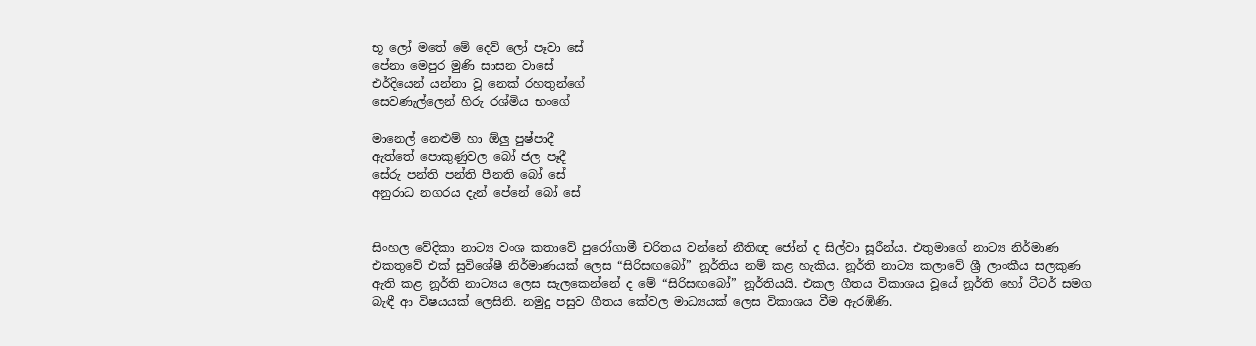භූ ලෝ මතේ මේ දෙව් ලෝ පෑවා සේ
පේනා මෙපුර මුණි සාසන වාසේ
එර්දියෙන් යන්නා වූ නෙක් රහතුන්ගේ
සෙවණැල්ලෙන් හිරු රශ්මිය භංගේ

මානෙල් නෙළුම් හා ඕලු පුෂ්පාදී
ඇත්තේ පොකුණුවල බෝ ජල පෑදී
සේරු පන්ති පන්ති පීනති බෝ සේ
අනුරාධ නගරය දැන් පේනේ බෝ සේ


සිංහල වේදිකා නාට්‍ය වංශ කතාවේ පුරෝගාමී චරිතය වන්නේ නීතිඥ ජෝන් ද සිල්වා සූරීන්ය. එතුමාගේ නාට්‍ය නිර්මාණ එකතුවේ එක් සුවිශේෂී නිර්මාණයක් ලෙස “සිරිසඟබෝ” නූර්තිය නම් කළ හැකිය. නූර්ති නාට්‍ය කලාවේ ශ්‍රී ලාංකීය සලකුණ ඇති කළ නූර්ති නාට්‍යය ලෙස සැලකෙන්නේ ද මේ “සිරිසඟබෝ” නූර්තියයි. එකල ගීතය විකාශය වූයේ නූර්ති හෝ ටීටර් සමග බැඳී ආ විෂයයක් ලෙසිනි. නමුදු පසුව ගීතය කේවල මාධ්‍යයක් ලෙස විකාශය වීම ඇරඹිණි.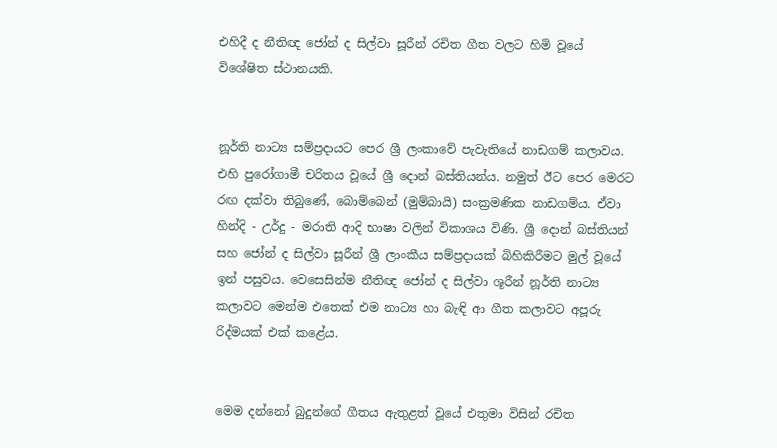එහිදී ද නීතිඥ ජෝන් ද සිල්වා සූරීන් රචිත ගීත වලට හිමි වූයේ විශේෂිත ස්ථානයකි.


නූර්ති නාට්‍ය සම්ප්‍රදායට පෙර ශ්‍රී ලංකාවේ පැවැතියේ නාඩගම් කලාවය. එහි පුරෝගාමී චරිතය වූයේ ශ්‍රී දොන් බස්තියන්ය. නමුත් ඊට පෙර මෙරට රඟ දක්වා තිබුණේ, බොම්බෙන් (මුම්බායි) සංක්‍රමණික නාඩගම්ය. ඒවා හින්දි - උර්දු - මරාති ආදි භාෂා වලින් විකාශය විණි. ශ්‍රී දොන් බස්තියන් සහ ජෝන් ද සිල්වා සූරීන් ශ්‍රී ලාංකීය සම්ප්‍රදායක් බිහිකිරීමට මුල් වූයේ ඉන් පසුවය. වෙසෙසින්ම නීතිඥ ජෝන් ද සිල්වා ශූරීන් නූර්ති නාට්‍ය කලාවට මෙන්ම එතෙක් එම නාට්‍ය හා බැඳි ආ ගීත කලාවට අපූරු රිද්මයක් එක් කළේය.


මෙම දන්නෝ බුදුන්ගේ ගීතය ඇතුළත් වූයේ එතුමා විසින් රචිත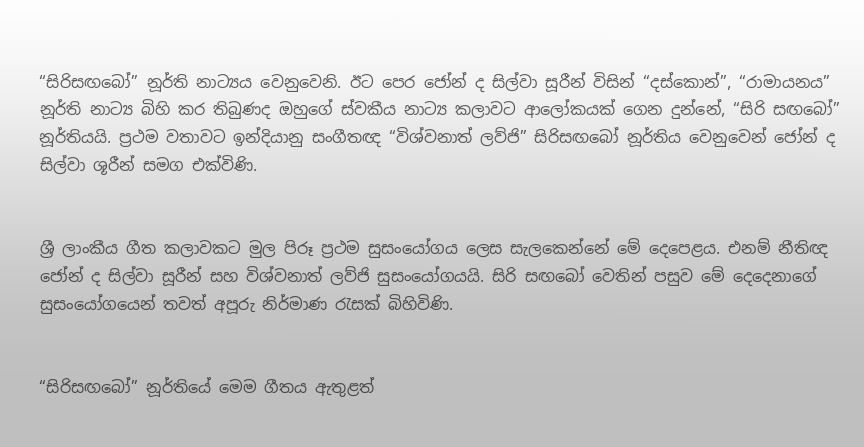“සිරිසඟබෝ” නූර්ති නාට්‍යය වෙනුවෙනි. ඊට පෙර ජෝන් ද සිල්වා සූරීන් විසින් “දස්කොන්”, “රාමායනය” නූර්ති නාට්‍ය බිහි කර තිබුණද ඔහුගේ ස්වකීය නාට්‍ය කලාවට ආලෝකයක් ගෙන දුන්නේ, “සිරි සඟබෝ” නූර්තියයි. ප්‍රථම වතාවට ඉන්දියානු සංගීතඥ “විශ්වනාත් ලව්ජි” සිරිසඟබෝ නූර්තිය වෙනුවෙන් ජෝන් ද සිල්වා ශූරීන් සමග එක්විණි.


ශ්‍රී ලාංකීය ගීත කලාවකට මුල පිරූ ප්‍රථම සුසංයෝගය ලෙස සැලකෙන්නේ මේ දෙපෙළය. එනම් නීතිඥ ජෝන් ද සිල්වා සූරීන් සහ විශ්වනාත් ලව්ජි සුසංයෝගයයි. සිරි සඟබෝ වෙතින් පසුව මේ දෙදෙනාගේ සුසංයෝගයෙන් තවත් අපූරු නිර්මාණ රැසක් බිහිවිණි.


“සිරිසඟබෝ” නූර්තියේ මෙම ගීතය ඇතුළත්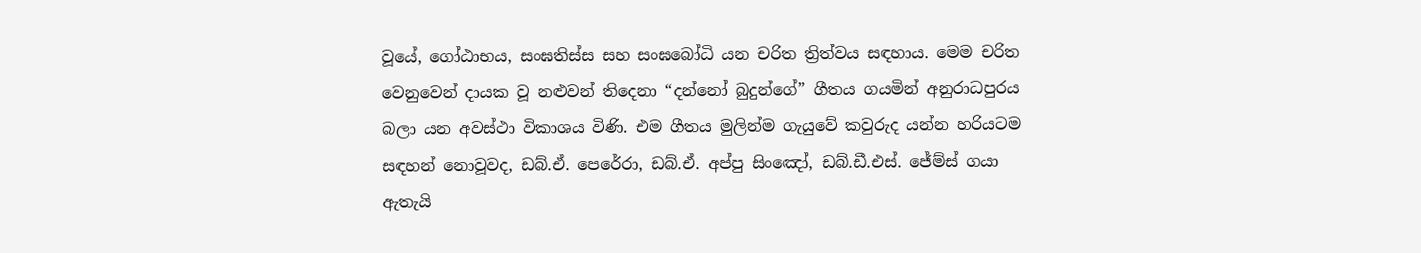වූයේ, ගෝඨාභය, සංඝතිස්ස සහ සංඝබෝධි යන චරිත ත්‍රිත්වය සඳහාය. මෙම චරිත වෙනුවෙන් දායක වූ නළුවන් තිදෙනා “දන්නෝ බුදුන්ගේ” ගීතය ගයමින් අනුරාධපුරය බලා යන අවස්ථා විකාශය විණි. එම ගීතය මුලින්ම ගැයුවේ කවුරුද යන්න හරියටම සඳහන් නොවූවද, ඩබ්.ඒ. පෙරේරා, ඩබ්.ඒ. අප්පු සිංඤෝ, ඩබ්.ඩී.එස්. ජේම්ස් ගයා ඇතැයි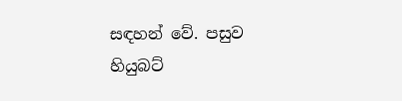සඳහන් වේ. පසුව හියුබට්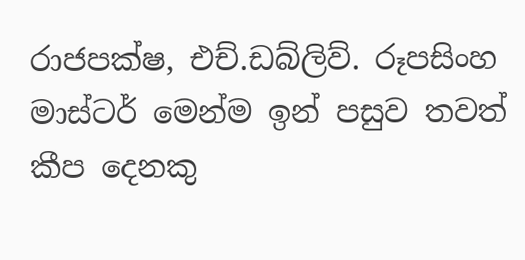රාජපක්ෂ, එච්.ඩබ්ලිව්. රූපසිංහ මාස්ටර් මෙන්ම ඉන් පසුව තවත් කීප දෙනකු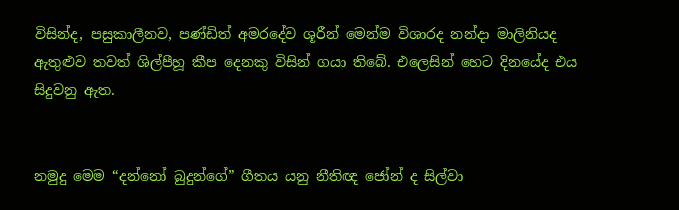විසින්ද, පසුකාලීනව, පණ්ඩිත් අමරදේව ශූරීන් මෙන්ම විශාරද නන්දා මාලිනියද ඇතුළුව තවත් ශිල්පීහූ කීප දෙනකු විසින් ගයා තිබේ. එලෙසින් හෙට දිනයේද එය සිදුවනු ඇත.


නමුදු මෙම “දන්නෝ බුදුන්ගේ” ගීතය යනු නීතිඥ ජෝන් ද සිල්වා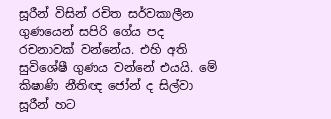සූරීන් විසින් රචිත සර්වකාලීන ගුණයෙන් සපිරි ගේය පද රචනාවක් වන්නේය. එහි අති සුවිශේෂී ගුණය වන්නේ එයයි. මේ කිෂාණි නීතිඥ ජෝන් ද සිල්වා සූරීන් හට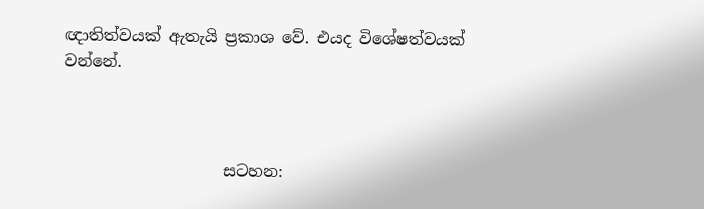ඥාතිත්වයක් ඇතැයි ප්‍රකාශ වේ. එයද විශේෂත්වයක් වන්නේ.



                    සටහන: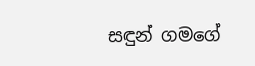සඳුන් ගමගේ